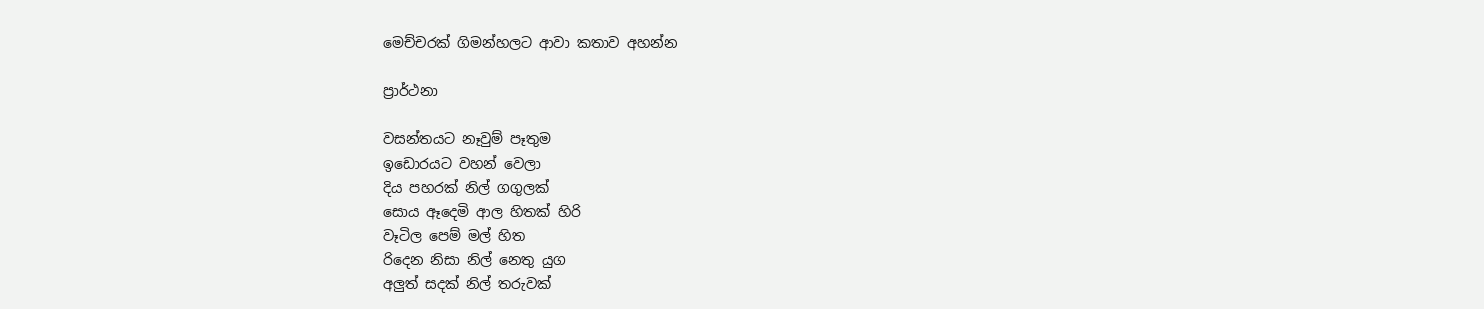මෙච්චරක් ගිමන්හලට ආවා කතාව අහන්න

ප්‍රාර්ථනා

වසන්තයට නෑවුම් පෑතුම
ඉඩොරයට වහන් වෙලා
දිය පහරක් නිල් ගගුලක්
සොය ඈදෙමි ආල හිතක් හිරි
වෑටිල පෙම් මල් හිත
රිදෙන නිසා නිල් නෙතු යුග
අලුත් සදක් නිල් තරුවක්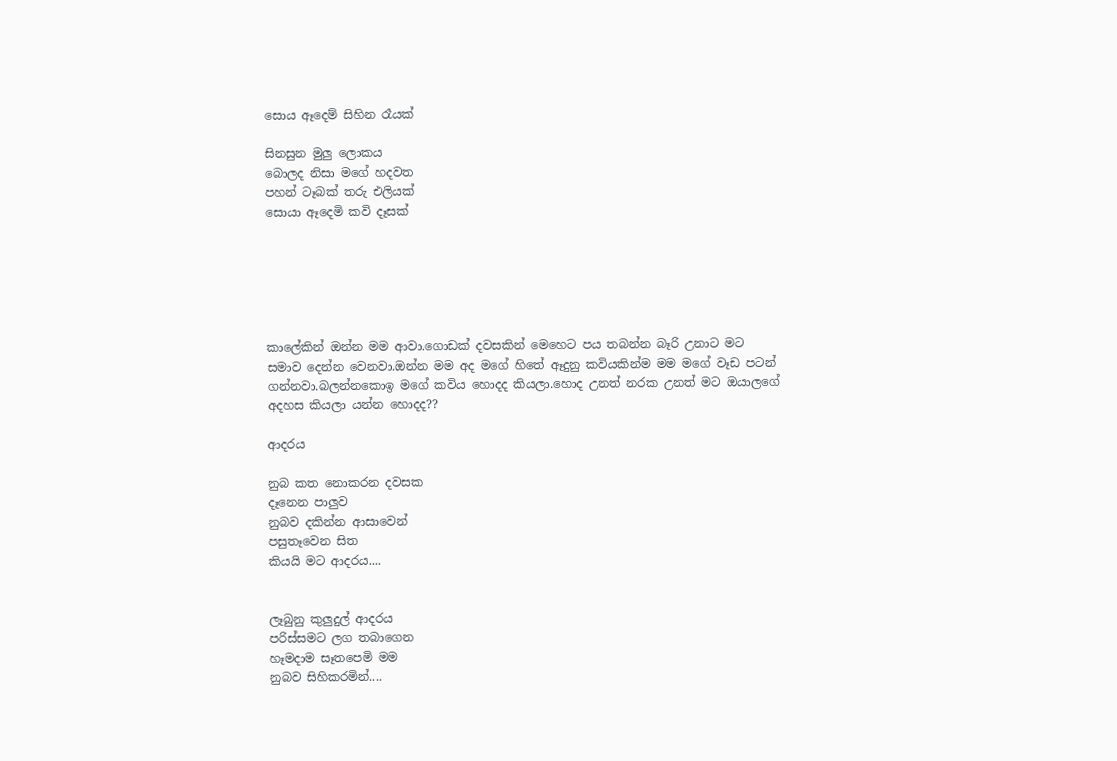සොය ඈදෙම් සිහින රෑයක්

සිනසුන මුලු ලොකය
බොලද නිසා මගේ හදවත
පහන් ටෑබක් තරු එලියක්
සොයා ඈදෙමි කවි දෑසක්






කාලේකින් ඔන්න මම ආවා.ගොඩක් දවසකින් මෙහෙට පය තබන්න බෑරි උනාට මට සමාව දෙන්න වෙනවා.ඔන්න මම අද මගේ හිතේ ඈදුනු කවියකින්ම මම මගේ වෑඩ පටන් ගන්නවා.බලන්නකොඉ මගේ කවිය හොදද කියලා.හොද උනත් නරක උනත් මට ඔයාලගේ අදහස කියලා යන්න හොදද??

ආදරය

නුබ කත නොකරන දවසක
දෑනෙන පාලුව
නුබව දකින්න ආසාවෙන්
පසුතෑවෙන සිත
කියයි මට ආදරය....


ලෑබුනු කුලුදුල් ආදරය
පරිස්සමට ලග තබාගෙන
හෑමදාම සෑතපෙමි මම
නුබව සිහිකරමින්....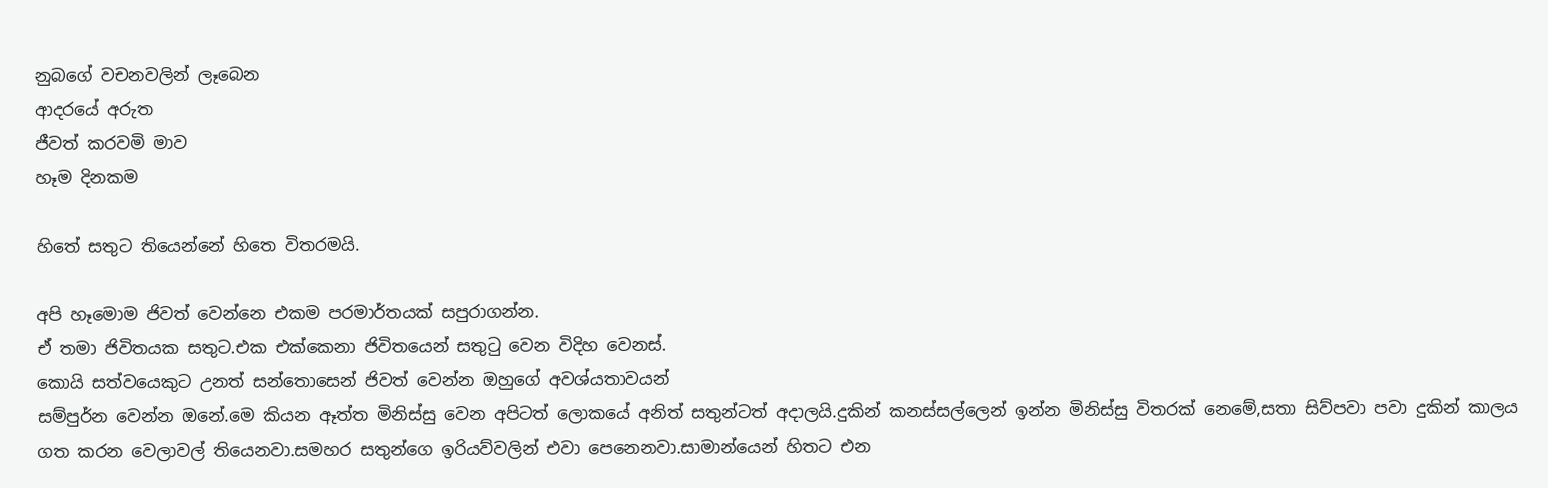නුබගේ වචනවලින් ලෑබෙන
ආදරයේ අරුත
ජීවත් කරවමි මාව
හෑම දිනකම

හිතේ සතුට තියෙන්නේ හිතෙ විතරමයි.

අපි හෑමොම ජිවත් වෙන්නෙ එකම පරමාර්තයක් සපුරාගන්න.
ඒ තමා ජිවිතයක සතුට.එක එක්කෙනා ජිවිතයෙන් සතුටු වෙන විදිහ වෙනස්.
කොයි සත්වයෙකුට උනත් සන්තොසෙන් ජිවත් වෙන්න ඔහුගේ අවශ්යතාවයන්
සම්පුර්න වෙන්න ඔනේ.මෙ කියන ඈත්ත මිනිස්සු වෙන අපිටත් ලොකයේ අනිත් සතුන්ටත් අදාලයි.දුකින් කනස්සල්ලෙන් ඉන්න මිනිස්සු විතරක් නෙමේ,සතා සිව්පවා පවා දුකින් කාලය ගත කරන වෙලාවල් තියෙනවා.සමහර සතුන්ගෙ ඉරියව්වලින් එවා පෙනෙනවා.සාමාන්යෙන් හිතට එන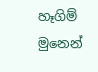හෑගිම් මුනෙන්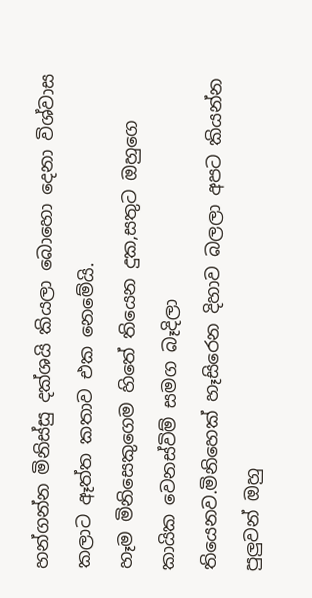හන්ගන්න මිනිස්සු දක්ශයි කියලා බොහො දෙනා විශ්වාස කලාට ඈත්ත කතාව එක නෙමේයි.
හෑම මිනිසෙකුගෙම හිතේ තියෙන දුක,සතුට ඔහුගෙ කායික වෙනස්විම් සමග බෑදිලා
තියෙනව.මිනිහෙක් හෑසිරෙන දිහාව බලලා අපට කියන්න පුලුවන් ඔහු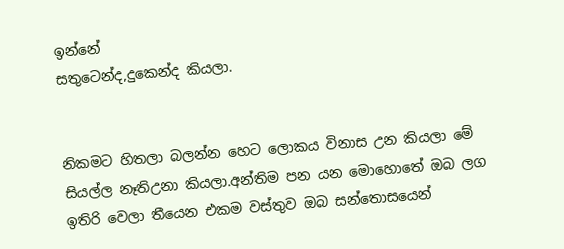ඉන්නේ
සතුටෙන්ද,දුකෙන්ද කියලා.


නිකමට හිතලා බලන්න හෙට ලොකය විනාස උන කියලා මේ සියල්ල නෑතිඋනා කියලා.අන්තිම පන යන මොහොතේ ඔබ ලග ඉතිරි වෙලා තීයෙන එකම වස්තුව ඔබ සන්තොසයෙන්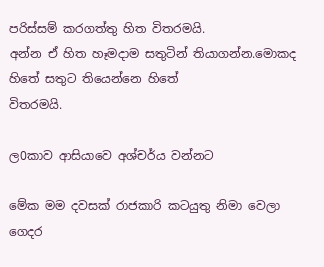පරිස්සම් කරගත්තු හිත විතරමයි.
අන්න ඒ හිත හෑමදාම සතුටින් තියාගන්න.මොකද හිතේ සතුට තියෙන්නෙ හිතේ
විතරමයි.

ල0කාව ආසියාවෙ අශ්චර්ය වන්නට

මේක මම දවසක් රාජකාරි කටයුතු නිමා වෙලා ගෙදර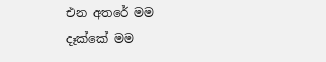එන අතරේ මම දෑක්කේ මම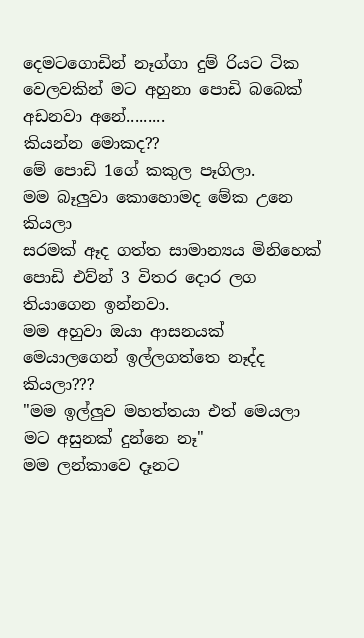දෙමටගොඩින් නෑග්ගා දුම් රියට ටික වෙලවකින් මට අහුනා පොඩි බබෙක් අඩනවා අනේ.........
කියන්න මොකද??
මේ පොඩි 1ගේ කකුල පෑගිලා.
මම බෑලුවා කොහොමද මේක උනෙ කියලා
සරමක් ඈද ගත්ත සාමාන්‍යය මිනිහෙක් පොඩි එව්න් 3 විතර දොර ලග තියාගෙන ඉන්නවා.
මම අහුවා ඔයා ආසනයක් මෙයාලගෙන් ඉල්ලගත්තෙ නෑද්ද කියලා???
"මම ඉල්ලුව මහත්තයා එත් මෙයලා මට අසුනක් දුන්නෙ නෑ"
මම ලන්කාවෙ දෑනට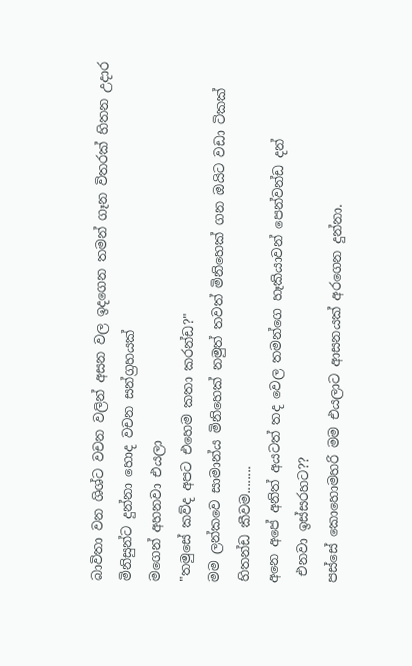බාවිතා වන ශිශ්ට වචන වලින් අසන වල ඉදගෙන තමන් ගෑන විතරක් හිතන උදාර මිනිසුන්ට දුන්නා හොද වචන සන්ග්‍රහයක්
මගෙන් අහනවා එයලා
"තමුසේ කව්ද අපට එහෙම කතා කරන්ඩ?"
මම ලන්කවෙ සාමාන්ය මිනිහෙක් නමුත් තවත් මිනිහෙක් ගන ඔයිට වඩා ටිකක් හිතන්ඩ කීවම........
අනෙ අපේ අනිත් අයටත් තද වෙල තමන්ගෙ හෑකියාවන් පෙන්වන්ඩ දන්
 එනවා ඉස්සරහට??
පස්සේ කොහොමහරි මම එයලාට ආසනයක් අරගෙන දුන්නා.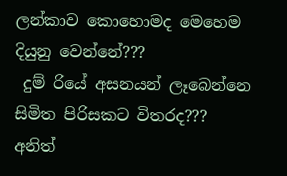ලන්කාව කොහොමද මෙහෙම දියුනු වෙන්නේ???
 දුම් රියේ අසනයන් ලෑබෙන්නෙ සිමිත පිරිසකට විතරද???
අනිත්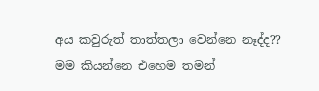අය කවුරුත් තාත්තලා වෙන්නෙ නෑද්ද??
මම කියන්නෙ එහෙම තමන්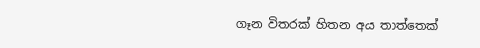ගෑන විතරක් හිතන අය තාත්තෙක්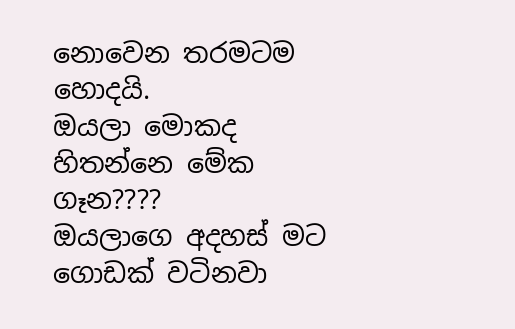නොවෙන තරමටම හොදයි.
ඔයලා මොකද හිතන්නෙ මේක ගෑන????
ඔයලාගෙ අදහස් මට ගොඩක් වටිනවා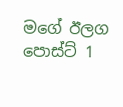මගේ ඊලග පොස්ට් 1